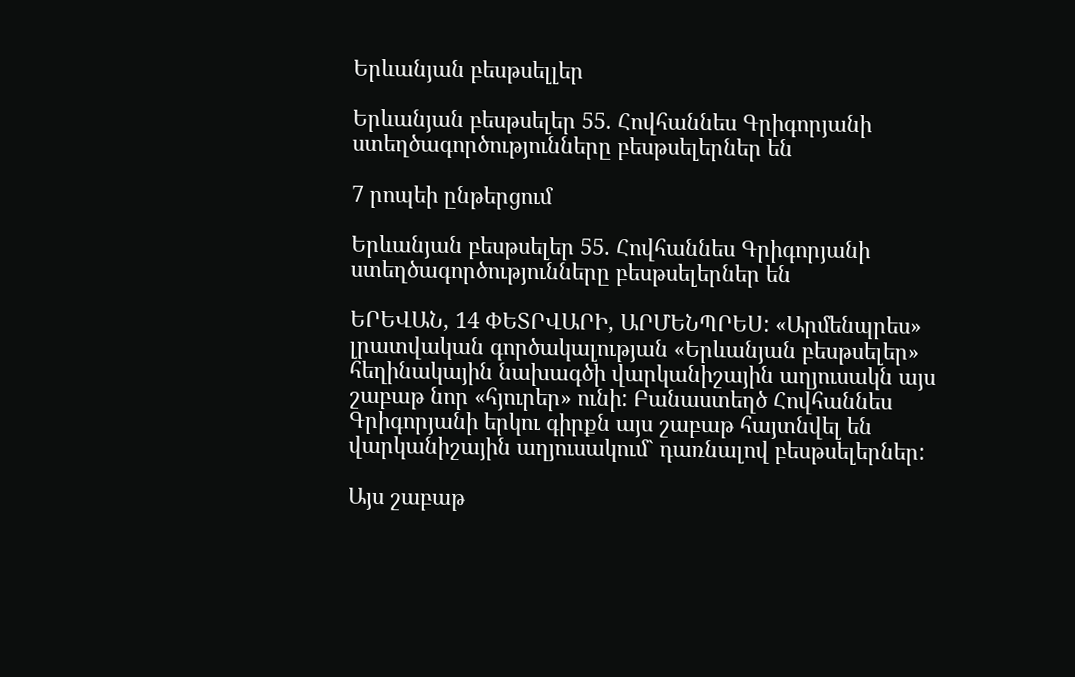Երևանյան բեսթսելլեր

Երևանյան բեսթսելեր 55. Հովհաննես Գրիգորյանի ստեղծագործությունները բեսթսելերներ են

7 րոպեի ընթերցում

Երևանյան բեսթսելեր 55. Հովհաննես Գրիգորյանի ստեղծագործությունները բեսթսելերներ են

ԵՐԵՎԱՆ, 14 ՓԵՏՐՎԱՐԻ, ԱՐՄԵՆՊՐԵՍ: «Արմենպրես» լրատվական գործակալության «Երևանյան բեսթսելեր» հեղինակային նախագծի վարկանիշային աղյուսակն այս շաբաթ նոր «հյուրեր» ունի: Բանաստեղծ Հովհաննես Գրիգորյանի երկու գիրքն այս շաբաթ հայտնվել են վարկանիշային աղյուսակում` դառնալով բեսթսելերներ:

Այս շաբաթ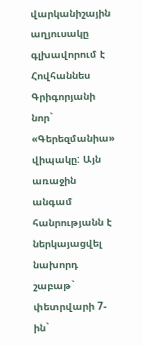վարկանիշային աղյուսակը գլխավորում է Հովհաննես Գրիգորյանի նոր` «Գերեզմանիա» վիպակը: Այն առաջին անգամ հանրությանն է ներկայացվել նախորդ շաբաթ` փետրվարի 7-ին`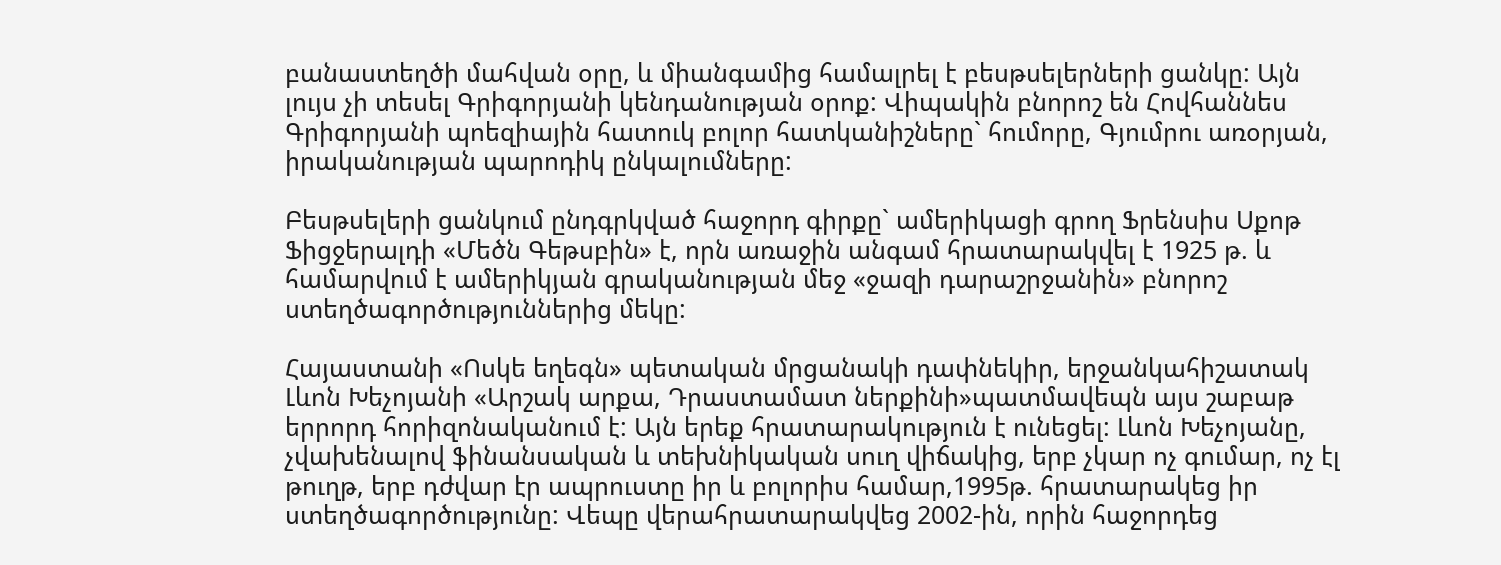բանաստեղծի մահվան օրը, և միանգամից համալրել է բեսթսելերների ցանկը: Այն լույս չի տեսել Գրիգորյանի կենդանության օրոք: Վիպակին բնորոշ են Հովհաննես Գրիգորյանի պոեզիային հատուկ բոլոր հատկանիշները` հումորը, Գյումրու առօրյան, իրականության պարոդիկ ընկալումները:

Բեսթսելերի ցանկում ընդգրկված հաջորդ գիրքը` ամերիկացի գրող Ֆրենսիս Սքոթ Ֆիցջերալդի «Մեծն Գեթսբին» է, որն առաջին անգամ հրատարակվել է 1925 թ. և համարվում է ամերիկյան գրականության մեջ «ջազի դարաշրջանին» բնորոշ ստեղծագործություններից մեկը:

Հայաստանի «Ոսկե եղեգն» պետական մրցանակի դափնեկիր, երջանկահիշատակ Լևոն Խեչոյանի «Արշակ արքա, Դրաստամատ ներքինի»պատմավեպն այս շաբաթ երրորդ հորիզոնականում է: Այն երեք հրատարակություն է ունեցել: Լևոն Խեչոյանը, չվախենալով ֆինանսական և տեխնիկական սուղ վիճակից, երբ չկար ոչ գումար, ոչ էլ թուղթ, երբ դժվար էր ապրուստը իր և բոլորիս համար,1995թ. հրատարակեց իր ստեղծագործությունը: Վեպը վերահրատարակվեց 2002-ին, որին հաջորդեց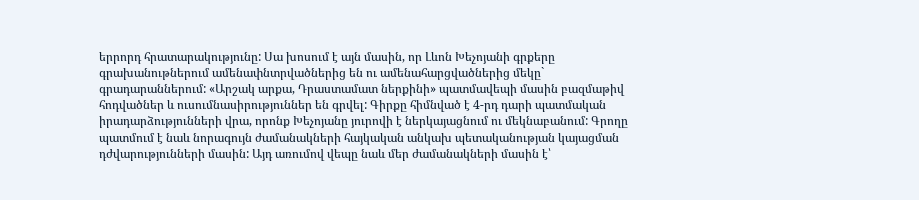երրորդ հրատարակությունը: Սա խոսում է այն մասին, որ Լևոն Խեչոյանի գրքերը գրախանութներում ամենափնտրվածներից են ու ամենահարցվածներից մեկը` գրադարաններում: «Արշակ արքա, Դրաստամատ ներքինի» պատմավեպի մասին բազմաթիվ հոդվածներ և ուսումնասիրություններ են գրվել: Գիրքը հիմնված է 4-րդ դարի պատմական իրադարձությունների վրա, որոնք Խեչոյանը յուրովի է ներկայացնում ու մեկնաբանում: Գրողը պատմում է նաև նորագույն ժամանակների հայկական անկախ պետականության կայացման դժվարությունների մասին: Այդ առումով վեպը նաև մեր ժամանակների մասին է՝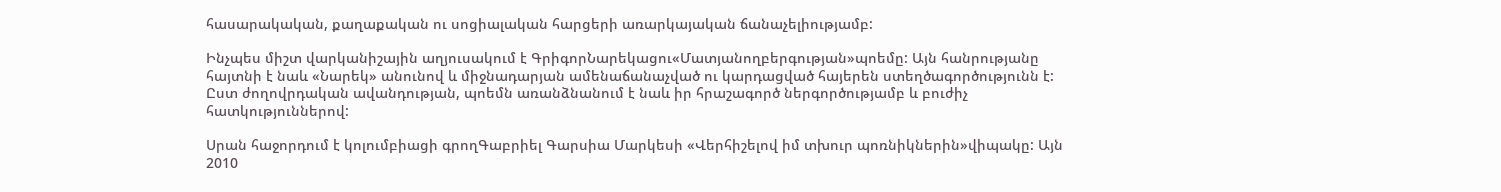հասարակական, քաղաքական ու սոցիալական հարցերի առարկայական ճանաչելիությամբ:

Ինչպես միշտ վարկանիշային աղյուսակում է ԳրիգորՆարեկացու«Մատյանողբերգության»պոեմը: Այն հանրությանը հայտնի է նաև «Նարեկ» անունով և միջնադարյան ամենաճանաչված ու կարդացված հայերեն ստեղծագործությունն է: Ըստ ժողովրդական ավանդության, պոեմն առանձնանում է նաև իր հրաշագործ ներգործությամբ և բուժիչ հատկություններով:

Սրան հաջորդում է կոլումբիացի գրողԳաբրիել Գարսիա Մարկեսի «Վերհիշելով իմ տխուր պոռնիկներին»վիպակը: Այն 2010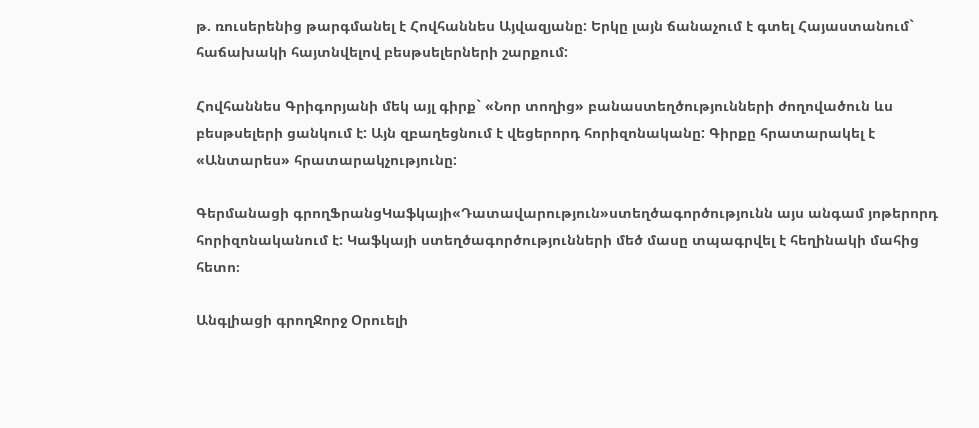թ. ռուսերենից թարգմանել է Հովհաննես Այվազյանը: Երկը լայն ճանաչում է գտել Հայաստանում` հաճախակի հայտնվելով բեսթսելերների շարքում:

Հովհաննես Գրիգորյանի մեկ այլ գիրք` «Նոր տողից» բանաստեղծությունների ժողովածուն ևս բեսթսելերի ցանկում է: Այն զբաղեցնում է վեցերորդ հորիզոնականը: Գիրքը հրատարակել է «Անտարես» հրատարակչությունը:

Գերմանացի գրողՖրանցԿաֆկայի«Դատավարություն»ստեղծագործությունն այս անգամ յոթերորդ հորիզոնականում է: Կաֆկայի ստեղծագործությունների մեծ մասը տպագրվել է հեղինակի մահից հետո։

Անգլիացի գրողՋորջ Օրուելի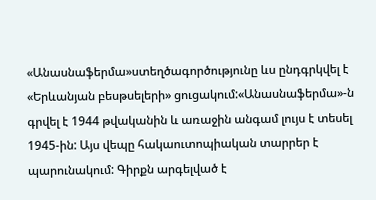«Անասնաֆերմա»ստեղծագործությունը ևս ընդգրկվել է «Երևանյան բեսթսելերի» ցուցակում:«Անասնաֆերմա»-ն գրվել է 1944 թվականին և առաջին անգամ լույս է տեսել 1945-ին: Այս վեպը հակաուտոպիական տարրեր է պարունակում: Գիրքն արգելված է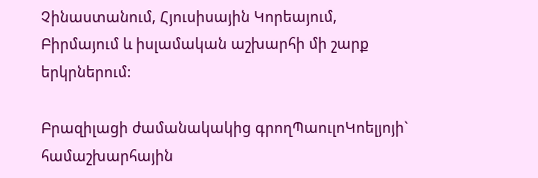Չինաստանում, Հյուսիսային Կորեայում, Բիրմայում և իսլամական աշխարհի մի շարք երկրներում:

Բրազիլացի ժամանակակից գրողՊաուլոԿոելյոյի` համաշխարհային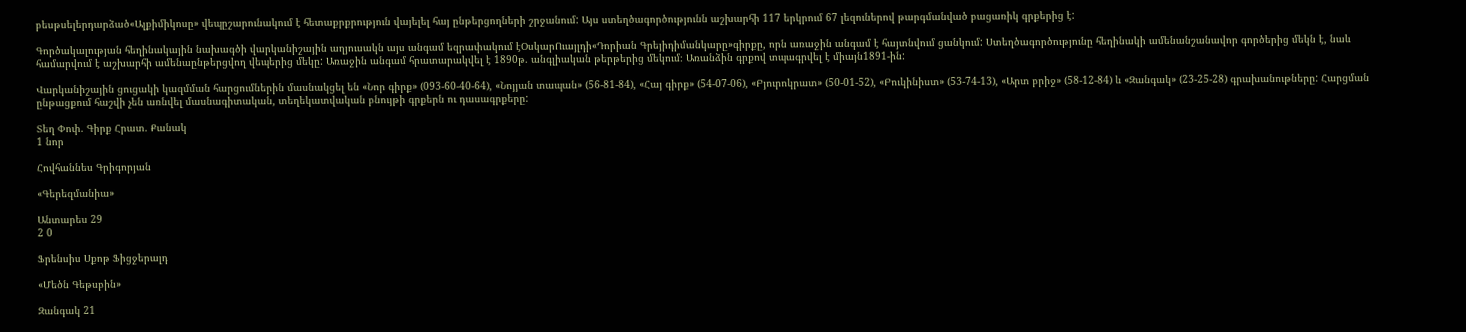բեսթսելերդարձած«Ալքիմիկոսը» վեպըշարունակում է հետաքրքրություն վայելել հայ ընթերցողների շրջանում: Այս ստեղծագործությունն աշխարհի 117 երկրում 67 լեզուներով թարգմանված բացառիկ գրքերից է:

Գործակալության հեղինակային նախագծի վարկանիշային աղյուսակն այս անգամ եզրափակում էՕսկարՈւայլդի«Դորիան Գրեյիդիմանկարը»գիրքը, որն առաջին անգամ է հայտնվում ցանկում: Ստեղծագործությունը հեղինակի ամենանշանավոր գործերից մեկն է, նաև համարվում է աշխարհի ամենաընթերցվող վեպերից մեկը: Առաջին անգամ հրատարակվել է 1890թ. անգլիական թերթերից մեկում։ Առանձին գրքով տպագրվել է միայն1891-ին:

Վարկանիշային ցուցակի կազմման հարցումներին մասնակցել են «Նոր գիրք» (093-60-40-64), «Նոյյան տապան» (56-81-84), «Հայ գիրք» (54-07-06), «Բյուրոկրատ» (50-01-52), «Բուկինիստ» (53-74-13), «Արտ բրիջ» (58-12-84) և «Զանգակ» (23-25-28) գրախանութները: Հարցման ընթացքում հաշվի չեն առնվել մասնագիտական, տեղեկատվական բնույթի գրքերն ու դասագրքերը:

Տեղ Փոփ. Գիրք Հրատ. Քանակ
1 նոր

Հովհաննես Գրիգորյան

«Գերեզմանիա»

Անտարես 29
2 0

Ֆրենսիս Սքոթ Ֆիցջերալդ

«Մեծն Գեթսբին»

Զանգակ 21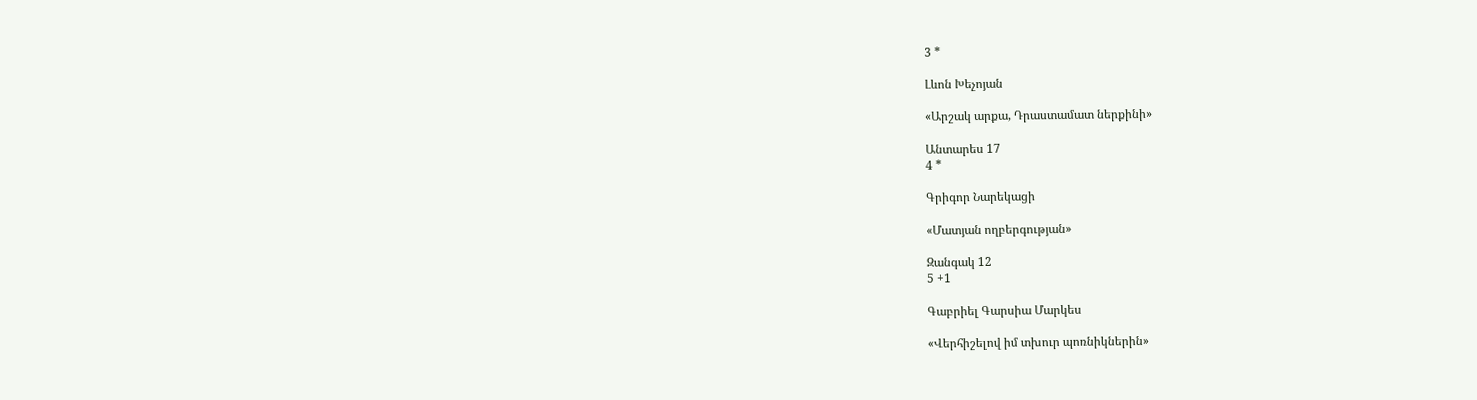3 *

Լևոն Խեչոյան

«Արշակ արքա, Դրաստամատ ներքինի»

Անտարես 17
4 *

Գրիգոր Նարեկացի

«Մատյան ողբերգության»

Զանգակ 12
5 +1

Գաբրիել Գարսիա Մարկես

«Վերհիշելով իմ տխուր պոռնիկներին»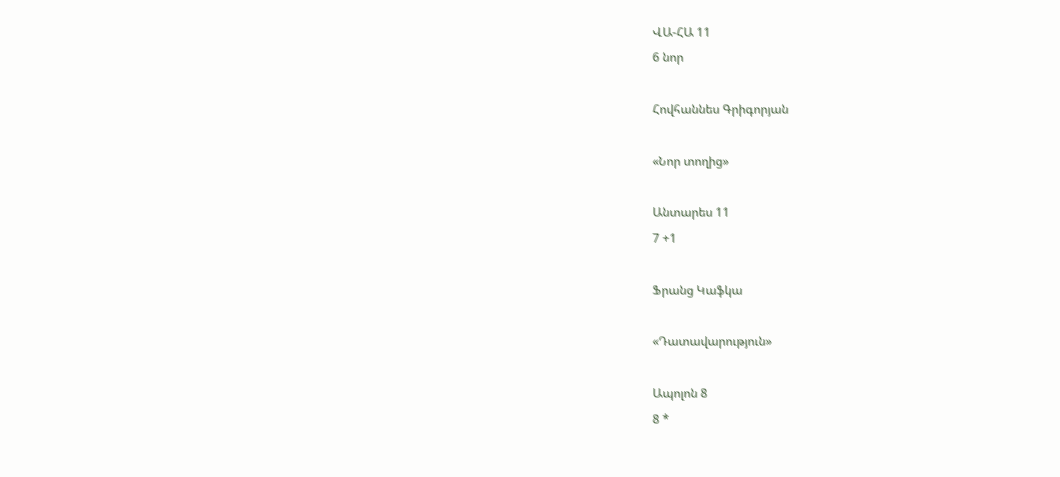ՎԱ-ՀԱ 11
6 նոր

Հովհաննես Գրիգորյան

«Նոր տողից»

Անտարես 11
7 +1

Ֆրանց Կաֆկա

«Դատավարություն»

Ապոլոն 8
8 *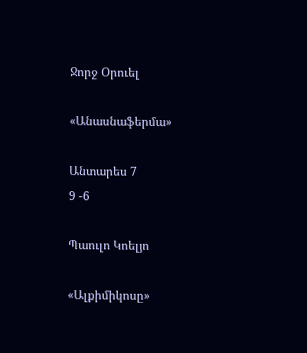Ջորջ Օրուել

«Անասնաֆերմա»

Անտարես 7
9 -6

Պաուլո Կոելյո

«Ալքիմիկոսը»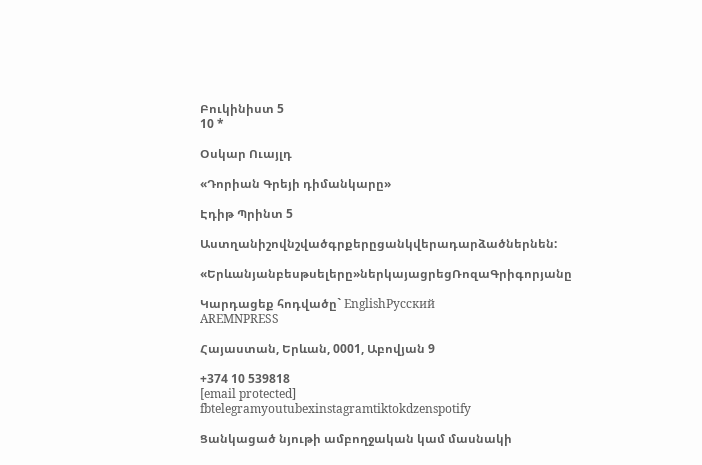Բուկինիստ 5
10 *

Օսկար Ուայլդ

«Դորիան Գրեյի դիմանկարը»

Էդիթ Պրինտ 5

Աստղանիշովնշվածգրքերըցանկվերադարձածներնեն:

«Երևանյանբեսթսելերը»ներկայացրեցՌոզաԳրիգորյանը

Կարդացեք հոդվածը` EnglishРусский
AREMNPRESS

Հայաստան, Երևան, 0001, Աբովյան 9

+374 10 539818
[email protected]
fbtelegramyoutubexinstagramtiktokdzenspotify

Ցանկացած նյութի ամբողջական կամ մասնակի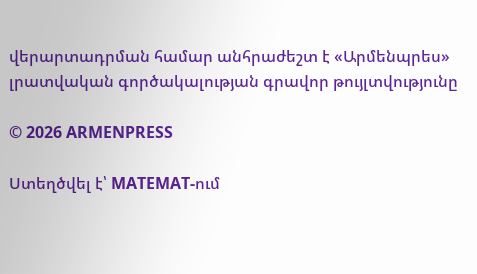վերարտադրման համար անհրաժեշտ է «Արմենպրես» լրատվական գործակալության գրավոր թույլտվությունը

© 2026 ARMENPRESS

Ստեղծվել է՝ MATEMAT-ում